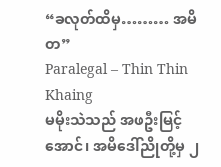“ခလုတ်ထိမှ……… အမိတ”
Paralegal – Thin Thin Khaing
မမိုးသဲသည် အဖဦးမြင့်အောင်၊ အမိဒေါ်ညိုတို့မှ ၂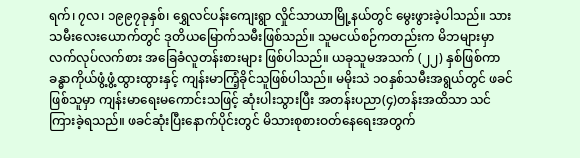ရက်၊ ၇လ၊ ၁၉၉၇ခုနှစ်၊ ရွှေလင်ပန်းကျေးရွာ လှိုင်သာယာမြို့နယ်တွင် မွေးဖွားခဲ့ပါသည်။ သားသမီးလေးယောက်တွင် ဒုတိယမြောက်သမီးဖြစ်သည်။ သူမငယ်စဉ်ကတည်းက မိဘများမှာ လက်လုပ်လက်စား အခြေခံလူတန်းစားများ ဖြစ်ပါသည်။ ယခုသူမအသက် (၂၂) နှစ်ဖြစ်ကာ ခန္ဓာကိုယ်ဖွံ့ဖွံ့ထွားထွားနှင့် ကျန်းမာကြံ့ခိုင်သူဖြစ်ပါသည်။ မမိုးသဲ ၁ဝနှစ်သမီးအရွယ်တွင် ဖခင်ဖြစ်သူမှာ ကျန်းမာရေးမကောင်းသဖြင့် ဆုံးပါးသွားပြီး အတန်းပညာ(၄)တန်းအထိသာ သင်ကြားခဲ့ရသည်။ ဖခင်ဆုံးပြီးနောက်ပိုင်းတွင် မိသားစုစားဝတ်နေရေးအတွက်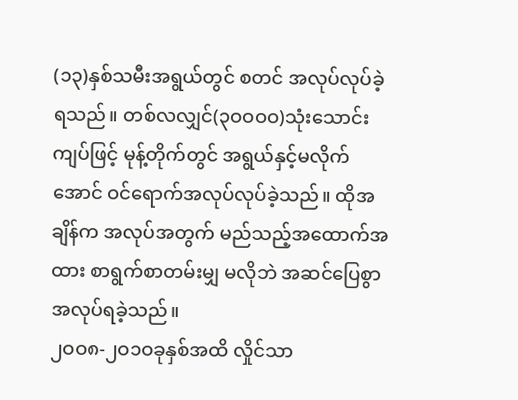(၁၃)နှစ်သမီးအရွယ်တွင် စတင် အလုပ်လုပ်ခဲ့ရသည်။ တစ်လလျှင်(၃ဝဝဝဝ)သုံးသောင်းကျပ်ဖြင့် မုန့်တိုက်တွင် အရွယ်နှင့်မလိုက်အောင် ဝင်ရောက်အလုပ်လုပ်ခဲ့သည်။ ထိုအချိန်က အလုပ်အတွက် မည်သည့်အထောက်အထား စာရွက်စာတမ်းမျှ မလိုဘဲ အဆင်ပြေစွာအလုပ်ရခဲ့သည်။
၂ဝဝ၈-၂ဝ၁ဝခုနှစ်အထိ လှိုင်သာ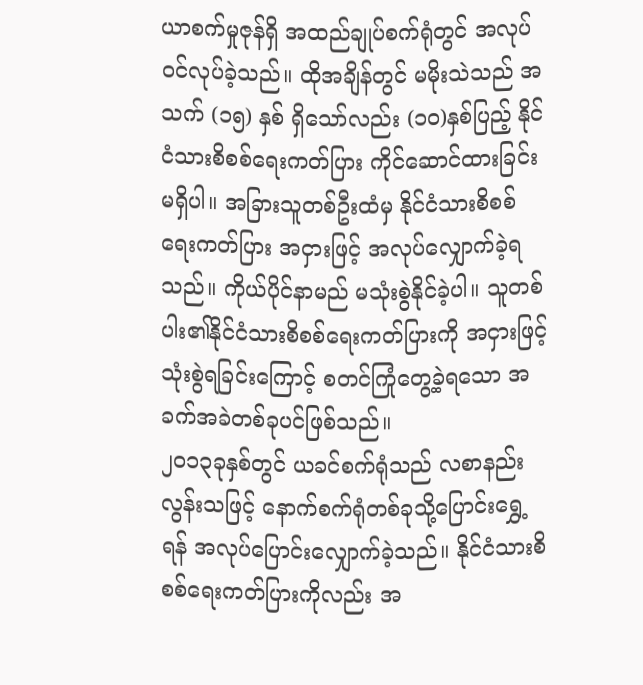ယာစက်မှုဇုန်ရှိ အထည်ချုပ်စက်ရုံတွင် အလုပ်ဝင်လုပ်ခဲ့သည်။ ထိုအချိန်တွင် မမိုးသဲသည် အသက် (၁၅) နှစ် ရှိသော်လည်း (၁ဝ)နှစ်ပြည့် နိုင်ငံသားစိစစ်ရေးကတ်ပြား ကိုင်ဆောင်ထားခြင်းမရှိပါ။ အခြားသူတစ်ဦးထံမှ နိုင်ငံသားစိစစ်ရေးကတ်ပြား အငှားဖြင့် အလုပ်လျှောက်ခဲ့ရသည်။ ကိုယ်ပိုင်နာမည် မသုံးစွဲနိုင်ခဲ့ပါ။ သူတစ်ပါး၏နိုင်ငံသားစိစစ်ရေးကတ်ပြားကို အငှားဖြင့် သုံးစွဲရခြင်းကြောင့် စတင်ကြုံတွေ့ခဲ့ရသော အခက်အခဲတစ်ခုပင်ဖြစ်သည်။
၂ဝ၁၃ခုနှစ်တွင် ယခင်စက်ရုံသည် လစာနည်းလွန်းသဖြင့် နောက်စက်ရုံတစ်ခုသို့ပြောင်းရွှေ့ရန် အလုပ်ပြောင်းလျှောက်ခဲ့သည်။ နိုင်ငံသားစိစစ်ရေးကတ်ပြားကိုလည်း အ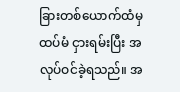ခြားတစ်ယောက်ထံမှ ထပ်မံ ငှားရမ်းပြီး အလုပ်ဝင်ခဲ့ရသည်။ အ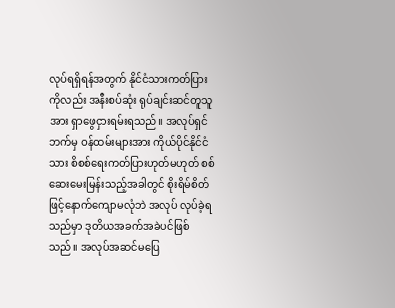လုပ်ရရှိရန်အတွက် နိုင်ငံသားကတ်ပြားကိုလည်း အနီးစပ်ဆုံး ရုပ်ချင်းဆင်တူသူအား ရှာဖွေငှားရမ်းရသည်။ အလုပ်ရှင်ဘက်မှ ဝန်ထမ်းများအား ကိုယ်ပိုင်နိုင်ငံသား စိစစ်ရေးကတ်ပြားဟုတ်မဟုတ် စစ်ဆေးမေးမြန်းသည့်အခါတွင် စိုးရိမ်စိတ်ဖြင့်နောက်ကျောမလုံဘဲ အလုပ် လုပ်ခဲ့ရသည်မှာ ဒုတိယအခက်အခဲပင်ဖြစ်သည်။ အလုပ်အဆင်မပြေ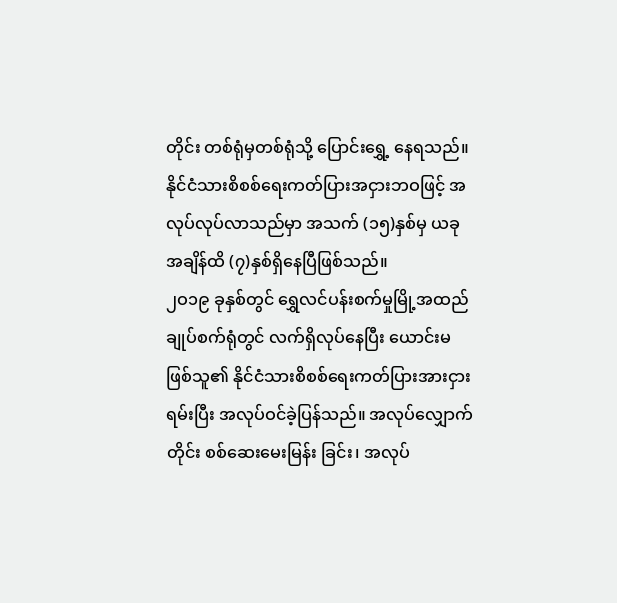တိုင်း တစ်ရုံမှတစ်ရုံသို့ ပြောင်းရွှေ့ နေရသည်။ နိုင်ငံသားစိစစ်ရေးကတ်ပြားအငှားဘဝဖြင့် အလုပ်လုပ်လာသည်မှာ အသက် (၁၅)နှစ်မှ ယခုအချိန်ထိ (၇)နှစ်ရှိနေပြီဖြစ်သည်။
၂ဝ၁၉ ခုနှစ်တွင် ရွှေလင်ပန်းစက်မှုမြို့အထည်ချုပ်စက်ရုံတွင် လက်ရှိလုပ်နေပြီး ယောင်းမဖြစ်သူ၏ နိုင်ငံသားစိစစ်ရေးကတ်ပြားအားငှားရမ်းပြီး အလုပ်ဝင်ခဲ့ပြန်သည်။ အလုပ်လျှောက်တိုင်း စစ်ဆေးမေးမြန်း ခြင်း၊ အလုပ်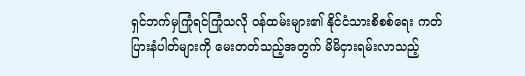ရှင်ဘက်မှကြုံရင်ကြုံသလို ဝန်ထမ်းများ၏ နိုင်ငံသားစိစစ်ရေး ကတ်ပြားနံပါတ်များကို မေးတတ်သည့်အတွက် မိမိငှားရမ်းလာသည့်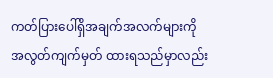ကတ်ပြားပေါ်ရှိအချက်အလက်များကို အလွတ်ကျက်မှတ် ထားရသည်မှာလည်း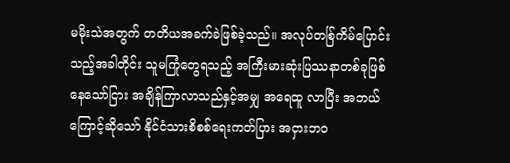မမိုးသဲအတွက် တတိယအခက်ခဲဖြစ်ခဲ့သည်။ အလုပ်တစ်ြကိမ်ပြောင်းသည့်အခါတိုင်း သူမကြုံတွေရသည့် အကြီးမားဆုံးပြဿနာတစ်ခုဖြစ်နေသော်ငြား အချိန်ကြာလာသည်နှင့်အမျှ အရေထူ လာပြီး အဘယ်ကြောင့်ဆိုသော် နိုင်ငံသားစိစစ်ရေးကတ်ပြား အငှားဘဝ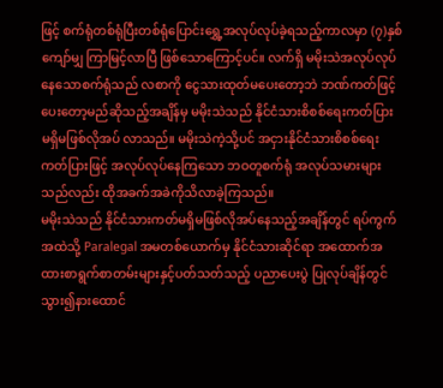ဖြင့် စက်ရုံတစ်ရုံပြီးတစ်ရုံပြောင်းရွှေ့အလုပ်လုပ်ခဲ့ရသည့်ကာလမှာ (၇)နှစ်ကျော်မျှ ကြာမြင့်လာပြီ ဖြစ်သောကြောင့်ပင်။ လက်ရှိ မမိုးသဲအလုပ်လုပ်နေသောစက်ရုံသည် လစာကို ငွေသားထုတ်မပေးတော့ဘဲ ဘဏ်ကတ်ဖြင့်ပေးတော့မည်ဆိုသည့်အချိန်မှ မမိုးသဲသည် နိုင်ငံသားစိစစ်ရေးကတ်ပြား မရှိမဖြစ်လိုအပ် လာသည်။ မမိုးသဲကဲ့သို့ပင် အငှားနိုင်ငံသားစိစစ်ရေးကတ်ပြားဖြင့် အလုပ်လုပ်နေကြသော ဘဝတူစက်ရုံ အလုပ်သမားများသည်လည်း ထိုအခက်အခဲကိုသိလာခဲ့ကြသည်။
မမိုးသဲသည် နိုင်ငံသားကတ်မရှိမဖြစ်လိုအပ်နေသည့်အချိန်တွင် ရပ်ကွက်အထဲသို့ Paralegal အမတစ်ယောက်မှ နိုင်ငံသားဆိုင်ရာ အထောက်အထားစာရွက်စာတမ်းများနှင့်ပတ်သတ်သည့် ပညာပေးပွဲ ပြုလုပ်ချိန်တွင် သွား၍နားထောင်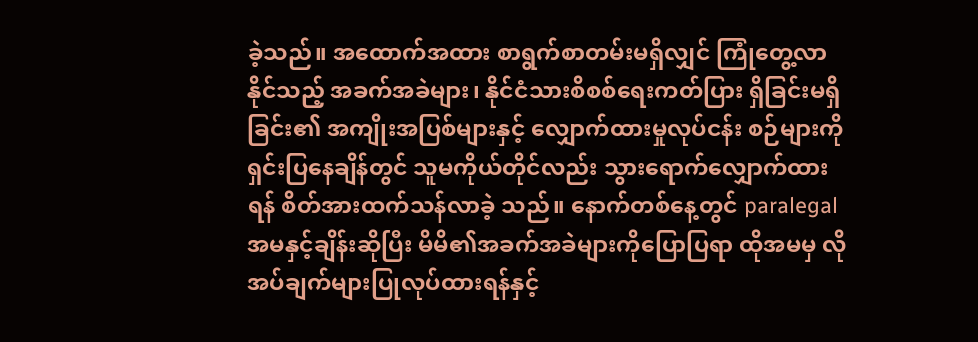ခဲ့သည်။ အထောက်အထား စာရွက်စာတမ်းမရှိလျှင် ကြုံတွေ့လာနိုင်သည့် အခက်အခဲများ၊ နိုင်ငံသားစိစစ်ရေးကတ်ပြား ရှိခြင်းမရှိခြင်း၏ အကျိုးအပြစ်များနှင့် လျှောက်ထားမှုလုပ်ငန်း စဉ်များကိုရှင်းပြနေချိန်တွင် သူမကိုယ်တိုင်လည်း သွားရောက်လျှောက်ထားရန် စိတ်အားထက်သန်လာခဲ့ သည်။ နောက်တစ်နေ့တွင် paralegalအမနှင့်ချိန်းဆိုပြီး မိမိ၏အခက်အခဲများကိုပြောပြရာ ထိုအမမှ လိုအပ်ချက်များပြုလုပ်ထားရန်နှင့်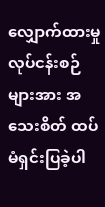လျှောက်ထားမှုလုပ်ငန်းစဉ်များအား အသေးစိတ် ထပ်မံရှင်းပြခဲ့ပါ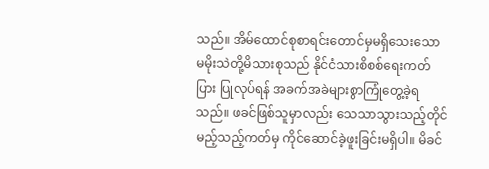သည်။ အိမ်ထောင်စုစာရင်းတောင်မှမရှိသေးသော မမိုးသဲတို့မိသားစုသည် နိုင်ငံသားစိစစ်ရေးကတ်ပြား ပြုလုပ်ရန် အခက်အခဲများစွာကြုံတွေ့ခဲ့ရသည်။ ဖခင်ဖြစ်သူမှာလည်း သေသာသွားသည့်တိုင် မည့်သည့်ကတ်မှ ကိုင်ဆောင်ခဲ့ဖူးခြင်းမရှိပါ။ မိခင်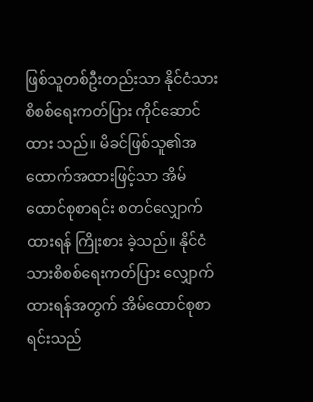ဖြစ်သူတစ်ဦးတည်းသာ နိုင်ငံသားစိစစ်ရေးကတ်ပြား ကိုင်ဆောင်ထား သည်။ မိခင်ဖြစ်သူ၏အထောက်အထားဖြင့်သာ အိမ်ထောင်စုစာရင်း စတင်လျှောက်ထားရန် ကြိုးစား ခဲ့သည်။ နိုင်ငံသားစိစစ်ရေးကတ်ပြား လျှောက်ထားရန်အတွက် အိမ်ထောင်စုစာရင်းသည်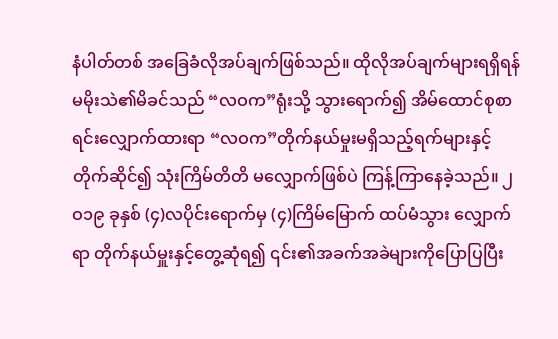နံပါတ်တစ် အခြေခံလိုအပ်ချက်ဖြစ်သည်။ ထိုလိုအပ်ချက်များရရှိရန် မမိုးသဲ၏မိခင်သည် “လဝက”ရုံးသို့ သွားရောက်၍ အိမ်ထောင်စုစာရင်းလျှောက်ထားရာ “လဝက”တိုက်နယ်မှုးမရှိသည့်ရက်များနှင့်တိုက်ဆိုင်၍ သုံးကြိမ်တိတိ မလျှောက်ဖြစ်ပဲ ကြန့်ကြာနေခဲ့သည်။ ၂ဝ၁၉ ခုနှစ် (၄)လပိုင်းရောက်မှ (၄)ကြိမ်မြောက် ထပ်မံသွား လျှောက်ရာ တိုက်နယ်မှူးနှင့်တွေ့ဆုံရ၍ ၎င်း၏အခက်အခဲများကိုပြောပြပြီး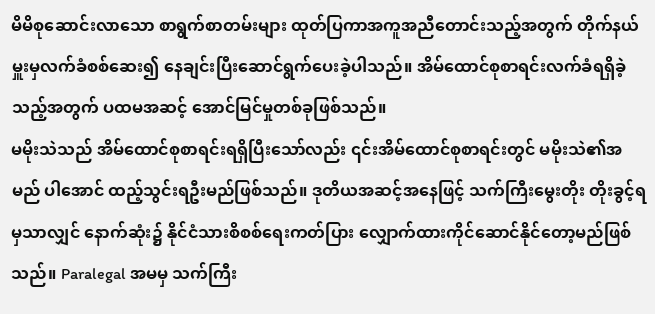မိမိစုဆောင်းလာသော စာရွက်စာတမ်းများ ထုတ်ပြကာအကူအညီတောင်းသည့်အတွက် တိုက်နယ်မှူးမှလက်ခံစစ်ဆေး၍ နေချင်းပြီးဆောင်ရွက်ပေးခဲ့ပါသည်။ အိမ်ထောင်စုစာရင်းလက်ခံရရှိခဲ့သည့်အတွက် ပထမအဆင့် အောင်မြင်မှုတစ်ခုဖြစ်သည်။
မမိုးသဲသည် အိမ်ထောင်စုစာရင်းရရှိပြီးသော်လည်း ၎င်းအိမ်ထောင်စုစာရင်းတွင် မမိုးသဲ၏အမည် ပါအောင် ထည့်သွင်းရဦးမည်ဖြစ်သည်။ ဒုတိယအဆင့်အနေဖြင့် သက်ကြီးမွေးတိုး တိုးခွင့်ရမှသာလျှင် နောက်ဆုံး၌ နိုင်ငံသားစိစစ်ရေးကတ်ပြား လျှောက်ထားကိုင်ဆောင်နိုင်တော့မည်ဖြစ်သည်။ Paralegal အမမှ သက်ကြီး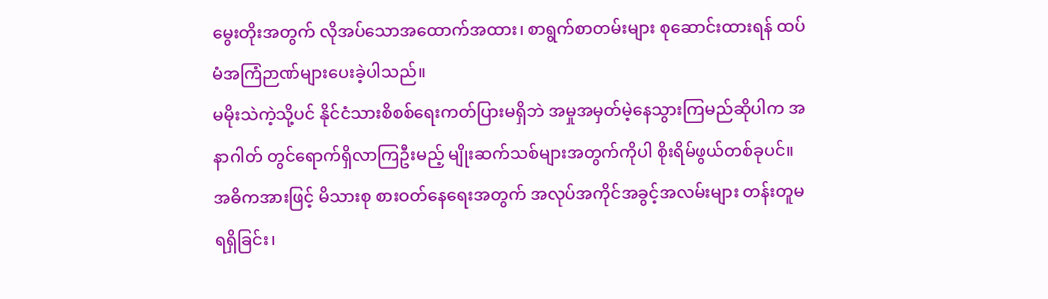မွေးတိုးအတွက် လိုအပ်သောအထောက်အထား၊ စာရွက်စာတမ်းများ စုဆောင်းထားရန် ထပ်မံအကြံဉာဏ်များပေးခဲ့ပါသည်။
မမိုးသဲကဲ့သို့ပင် နိုင်ငံသားစိစစ်ရေးကတ်ပြားမရှိဘဲ အမှုအမှတ်မဲ့နေသွားကြမည်ဆိုပါက အနာဂါတ် တွင်ရောက်ရှိလာကြဦးမည့် မျိုးဆက်သစ်များအတွက်ကိုပါ စိုးရိမ်ဖွယ်တစ်ခုပင်။ အဓိကအားဖြင့် မိသားစု စားဝတ်နေရေးအတွက် အလုပ်အကိုင်အခွင့်အလမ်းများ တန်းတူမရရှိခြင်း၊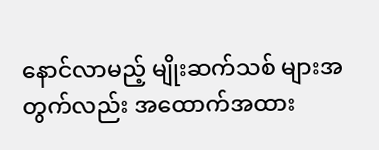နောင်လာမည့် မျိုးဆက်သစ် များအတွက်လည်း အထောက်အထား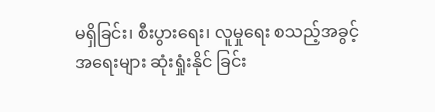မရှိခြင်း၊ စီးပွားရေး၊ လူမှုရေး စသည့်အခွင့်အရေးများ ဆုံးရှုံးနိုင် ခြင်း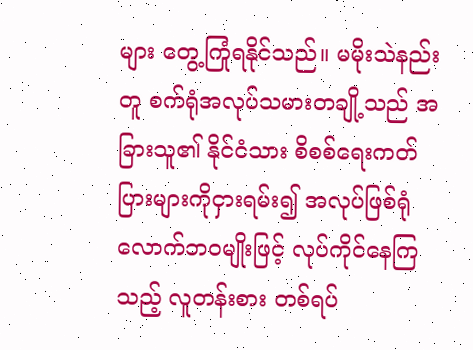များ တွေ့ကြုံရနိုင်သည်။ မမိုးသဲနည်းတူ စက်ရုံအလုပ်သမားတချို့သည် အခြားသူ၏ နိုင်ငံသား စိစစ်ရေးကတ်ပြားများကိုငှားရမ်း၍ အလုပ်ဖြစ်ရုံလောက်ဘဝမျိုးဖြင့် လုပ်ကိုင်နေကြသည့် လူတန်းစား တစ်ရပ်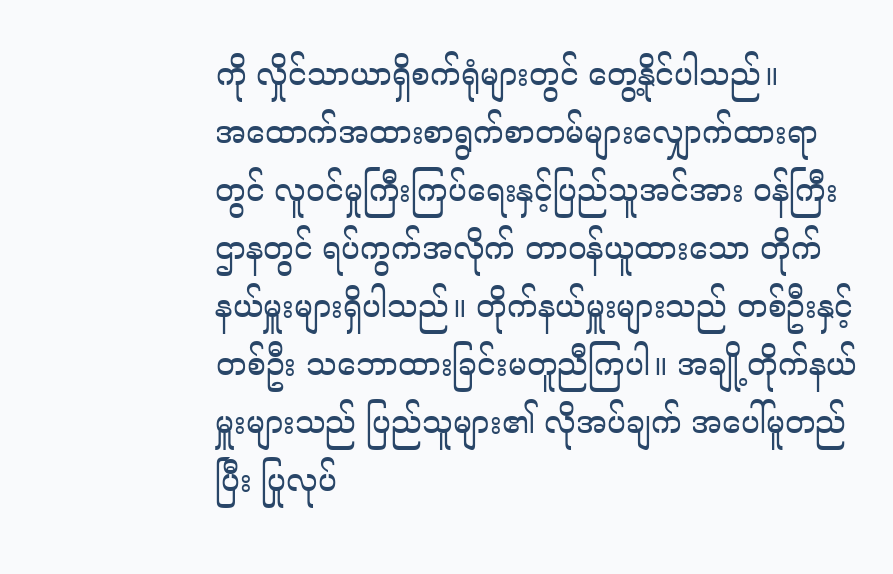ကို လှိုင်သာယာရှိစက်ရုံများတွင် တွေ့နိုင်ပါသည်။
အထောက်အထားစာရွက်စာတမ်များလျှောက်ထားရာတွင် လူဝင်မှုကြီးကြပ်ရေးနှင့်ပြည်သူအင်အား ဝန်ကြီးဌာနတွင် ရပ်ကွက်အလိုက် တာဝန်ယူထားသော တိုက်နယ်မှူးများရှိပါသည်။ တိုက်နယ်မှူးများသည် တစ်ဦးနှင့်တစ်ဦး သဘောထားခြင်းမတူညီကြပါ။ အချို့တိုက်နယ်မှူးများသည် ပြည်သူများ၏ လိုအပ်ချက် အပေါ်မူတည်ပြီး ပြုလုပ်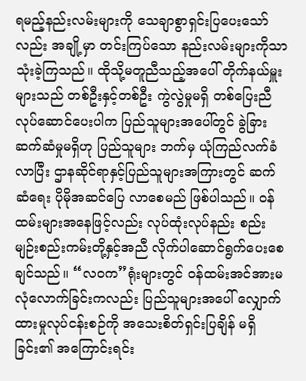ရမည့်နည်းလမ်းများကို သေချာစွာရှင်းပြပေးသော်လည်း အချို့မှာ တင်းကြပ်သော နည်းလမ်းများကိုသာ သုံးခဲ့ကြသည်။ ထိုသို့မတူညီသည့်အပေါ် တိုက်နယ်မှူးများသည် တစ်ဦးနှင့်တစ်ဦး ကွဲလွဲမှုမရှိ တစ်ပြေးညီလုပ်ဆောင်ပေးပါက ပြည်သူများအပေါ်တွင် ခွဲခြားဆက်ဆံမှုမရှိဟု ပြည်သူများ ဘက်မှ ယုံကြည်လက်ခံလာပြီး ဌာနဆိုင်ရာနှင့်ပြည်သူများအကြားတွင် ဆက်ဆံရေး ပိုမိုအဆင်ပြေ လာစေမည် ဖြစ်ပါသည်။ ဝန်ထမ်းများအနေဖြင့်လည်း လုပ်ထုံးလုပ်နည်း စည်းမျဉ်းစည်းကမ်းတို့နှင့်အညီ လိုက်ပါဆောင်ရွက်ပေးစေချင်သည်။ “လဝက”ရုံးများတွင် ဝန်ထမ်းအင်အားမလုံလောက်ခြင်းကလည်း ပြည်သူများအပေါ် လျှောက်ထားမှုလုပ်ငန်းစဉ်ကို အသေးစိတ်ရှင်းပြချိန် မရှိခြင်း၏ အကြောင်းရင်း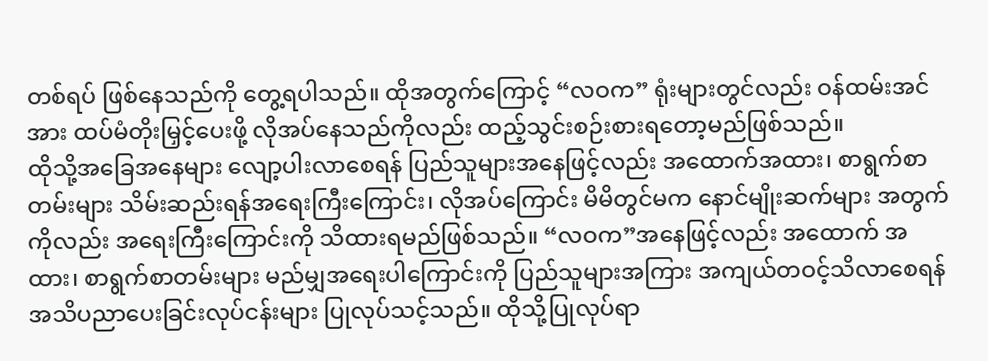တစ်ရပ် ဖြစ်နေသည်ကို တွေ့ရပါသည်။ ထိုအတွက်ကြောင့် “လဝက” ရုံးများတွင်လည်း ဝန်ထမ်းအင်အား ထပ်မံတိုးမြှင့်ပေးဖို့ လိုအပ်နေသည်ကိုလည်း ထည့်သွင်းစဉ်းစားရတော့မည်ဖြစ်သည်။
ထိုသို့အခြေအနေများ လျော့ပါးလာစေရန် ပြည်သူများအနေဖြင့်လည်း အထောက်အထား၊ စာရွက်စာတမ်းများ သိမ်းဆည်းရန်အရေးကြီးကြောင်း၊ လိုအပ်ကြောင်း မိမိတွင်မက နောင်မျိုးဆက်များ အတွက်ကိုလည်း အရေးကြီးကြောင်းကို သိထားရမည်ဖြစ်သည်။ “လဝက”အနေဖြင့်လည်း အထောက် အထား၊ စာရွက်စာတမ်းများ မည်မျှအရေးပါကြောင်းကို ပြည်သူများအကြား အကျယ်တဝင့်သိလာစေရန် အသိပညာပေးခြင်းလုပ်ငန်းများ ပြုလုပ်သင့်သည်။ ထိုသို့ပြုလုပ်ရာ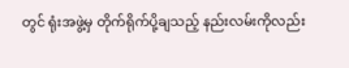တွင် ရုံးအဖွဲ့မှ တိုက်ရိုက်ပို့ချသည့် နည်းလမ်းကိုလည်း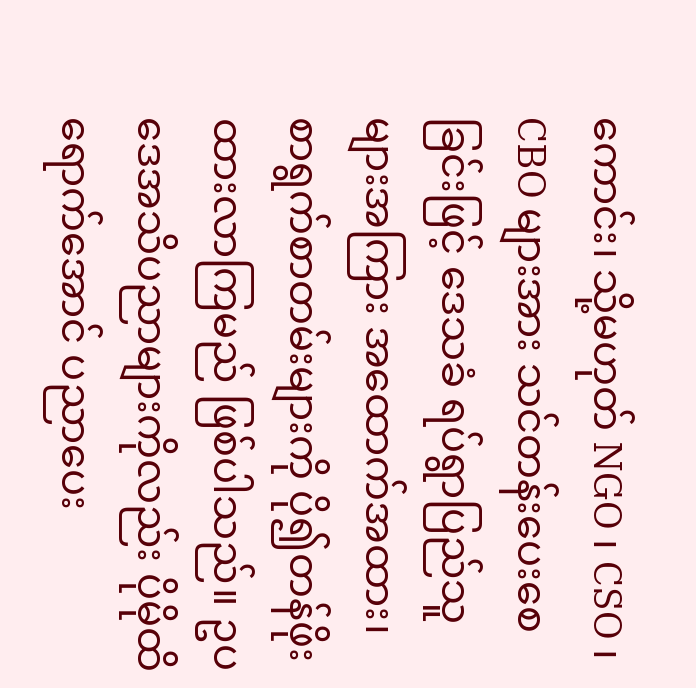ကောင်း၊ သို့မဟုတ် NGO ၊ CSO ၊ CBO များအား သင်တန်းပေးစေခြင်းဖြင့် ဒေသခံ ရပ်ရွာပြည်သူများအကြား အထောက်အထား၊ စာရွက်စာတမ်းများကို ပို၍တန်ဖိုးထားလာကြမည် ဖြစ်ပါသည်။ ဥပဒေအသိပညာများကိုလည်း ပိုမိုထိရောက်အောင် ပညာပေး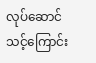လုပ်ဆောင်သင့်ကြောင်း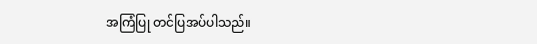အကြံပြု တင်ပြအပ်ပါသည်။